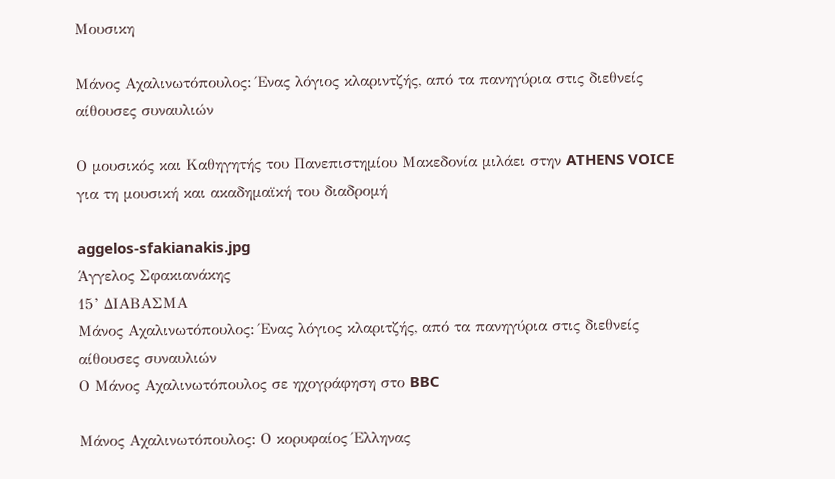Μουσικη

Μάνος Αχαλινωτόπουλος: Ένας λόγιος κλαριντζής, από τα πανηγύρια στις διεθνείς αίθουσες συναυλιών

Ο μουσικός και Καθηγητής του Πανεπιστημίου Μακεδονία μιλάει στην ATHENS VOICE για τη μουσική και ακαδημαϊκή του διαδρομή

aggelos-sfakianakis.jpg
Άγγελος Σφακιανάκης
15’ ΔΙΑΒΑΣΜΑ
Μάνος Αχαλινωτόπουλος: Ένας λόγιος κλαριτζής, από τα πανηγύρια στις διεθνείς αίθουσες συναυλιών
Ο Μάνος Αχαλινωτόπουλος σε ηχογράφηση στο BBC

Μάνος Αχαλινωτόπουλος: Ο κορυφαίος Έλληνας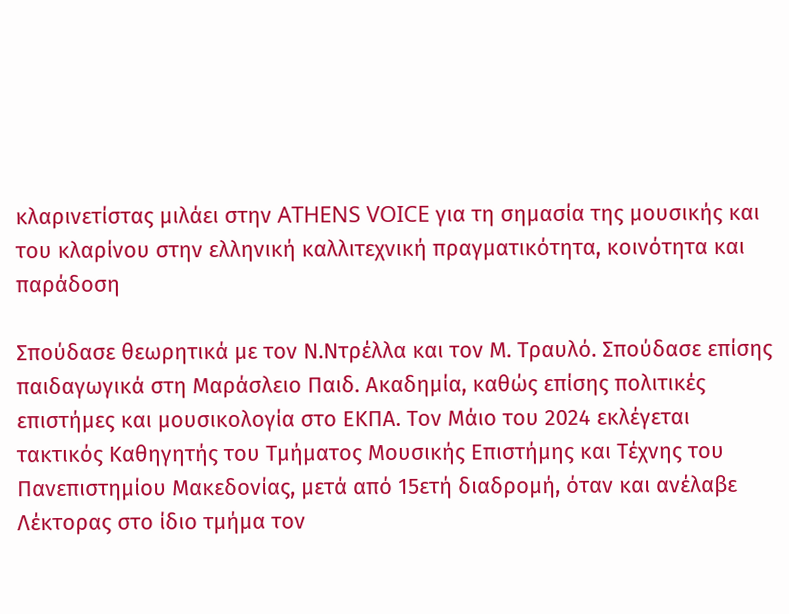κλαρινετίστας μιλάει στην ATHENS VOICE για τη σημασία της μουσικής και του κλαρίνου στην ελληνική καλλιτεχνική πραγματικότητα, κοινότητα και παράδοση

Σπούδασε θεωρητικά με τον Ν.Ντρέλλα και τον Μ. Τραυλό. Σπούδασε επίσης παιδαγωγικά στη Μαράσλειο Παιδ. Ακαδημία, καθώς επίσης πολιτικές επιστήμες και μουσικολογία στο ΕΚΠΑ. Τον Μάιο του 2024 εκλέγεται τακτικός Καθηγητής του Τμήματος Μουσικής Επιστήμης και Τέχνης του Πανεπιστημίου Μακεδονίας, μετά από 15ετή διαδρομή, όταν και ανέλαβε Λέκτορας στο ίδιο τμήμα τον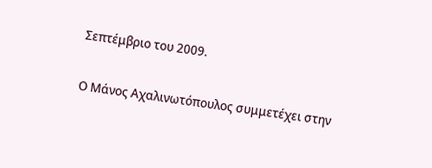Σεπτέμβριο του 2009.

Ο Μάνος Αχαλινωτόπουλος συμμετέχει στην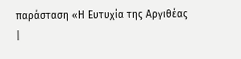παράσταση «Η Ευτυχία της Αργιθέας |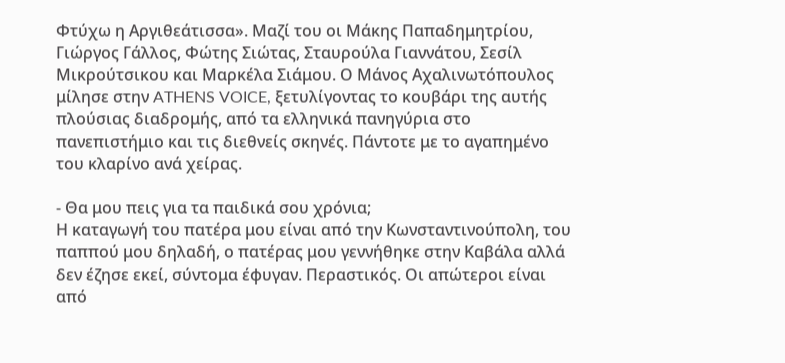Φτύχω η Αργιθεάτισσα». Μαζί του οι Μάκης Παπαδημητρίου, Γιώργος Γάλλος, Φώτης Σιώτας, Σταυρούλα Γιαννάτου, Σεσίλ Μικρούτσικου και Μαρκέλα Σιάμου. Ο Μάνος Αχαλινωτόπουλος μίλησε στην ATHENS VOICE, ξετυλίγοντας το κουβάρι της αυτής πλούσιας διαδρομής, από τα ελληνικά πανηγύρια στο πανεπιστήμιο και τις διεθνείς σκηνές. Πάντοτε με το αγαπημένο του κλαρίνο ανά χείρας.

- Θα μου πεις για τα παιδικά σου χρόνια;
Η καταγωγή του πατέρα μου είναι από την Κωνσταντινούπολη, του παππού μου δηλαδή, ο πατέρας μου γεννήθηκε στην Καβάλα αλλά δεν έζησε εκεί, σύντομα έφυγαν. Περαστικός. Οι απώτεροι είναι από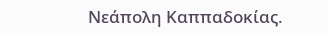Νεάπολη Καππαδοκίας.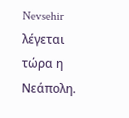Nevsehir λέγεται τώρα η Νεάπολη.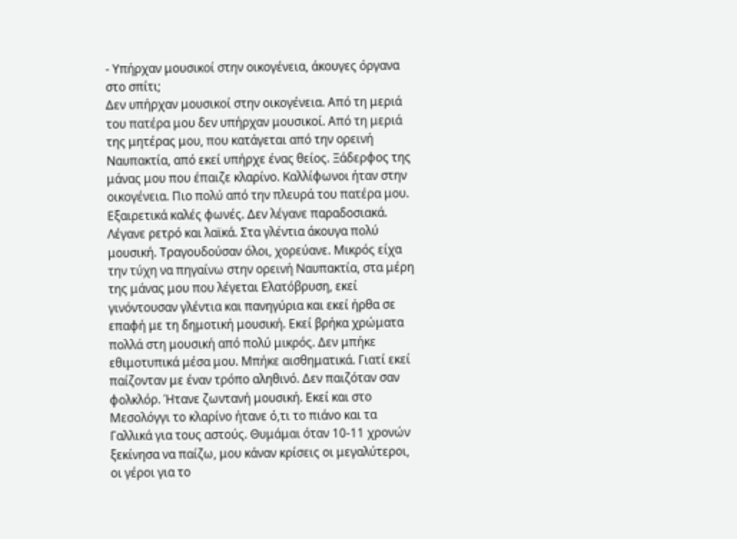- Υπήρχαν μουσικοί στην οικογένεια, άκουγες όργανα στο σπίτι;
Δεν υπήρχαν μουσικοί στην οικογένεια. Από τη μεριά του πατέρα μου δεν υπήρχαν μουσικοί. Από τη μεριά της μητέρας μου, που κατάγεται από την ορεινή Ναυπακτία, από εκεί υπήρχε ένας θείος. Ξάδερφος της μάνας μου που έπαιζε κλαρίνο. Καλλίφωνοι ήταν στην οικογένεια. Πιο πολύ από την πλευρά του πατέρα μου. Εξαιρετικά καλές φωνές. Δεν λέγανε παραδοσιακά. Λέγανε ρετρό και λαϊκά. Στα γλέντια άκουγα πολύ μουσική. Τραγουδούσαν όλοι, χορεύανε. Μικρός είχα την τύχη να πηγαίνω στην ορεινή Ναυπακτία, στα μέρη της μάνας μου που λέγεται Ελατόβρυση, εκεί γινόντουσαν γλέντια και πανηγύρια και εκεί ήρθα σε επαφή με τη δημοτική μουσική. Εκεί βρήκα χρώματα πολλά στη μουσική από πολύ μικρός. Δεν μπήκε εθιμοτυπικά μέσα μου. Μπήκε αισθηματικά. Γιατί εκεί παίζονταν με έναν τρόπο αληθινό. Δεν παιζόταν σαν φολκλόρ. Ήτανε ζωντανή μουσική. Εκεί και στο Μεσολόγγι το κλαρίνο ήτανε ό,τι το πιάνο και τα Γαλλικά για τους αστούς. Θυμάμαι όταν 10-11 χρονών ξεκίνησα να παίζω, μου κάναν κρίσεις οι μεγαλύτεροι, οι γέροι για το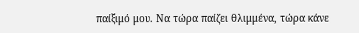παίξιμό μου. Να τώρα παίζει θλιμμένα, τώρα κάνε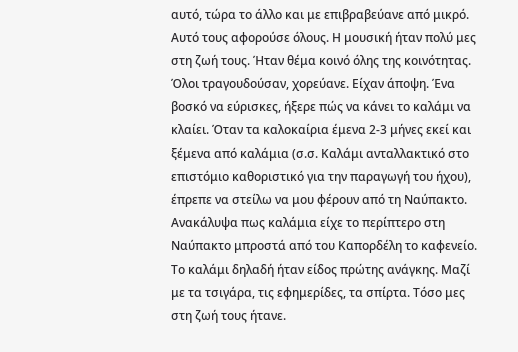αυτό, τώρα το άλλο και με επιβραβεύανε από μικρό. Αυτό τους αφορούσε όλους. Η μουσική ήταν πολύ μες στη ζωή τους. Ήταν θέμα κοινό όλης της κοινότητας. Όλοι τραγουδούσαν, χορεύανε. Είχαν άποψη. Ένα βοσκό να εύρισκες, ήξερε πώς να κάνει το καλάμι να κλαίει. Όταν τα καλοκαίρια έμενα 2-3 μήνες εκεί και ξέμενα από καλάμια (σ.σ. Καλάμι ανταλλακτικό στο επιστόμιο καθοριστικό για την παραγωγή του ήχου), έπρεπε να στείλω να μου φέρουν από τη Ναύπακτο. Ανακάλυψα πως καλάμια είχε το περίπτερο στη Ναύπακτο μπροστά από του Καπορδέλη το καφενείο. Το καλάμι δηλαδή ήταν είδος πρώτης ανάγκης. Μαζί με τα τσιγάρα, τις εφημερίδες, τα σπίρτα. Τόσο μες στη ζωή τους ήτανε.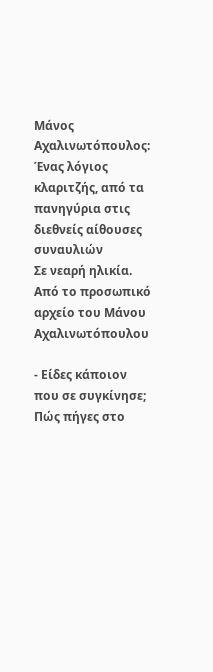Μάνος Αχαλινωτόπουλος: Ένας λόγιος κλαριτζής, από τα πανηγύρια στις διεθνείς αίθουσες συναυλιών
Σε νεαρή ηλικία. Από το προσωπικό αρχείο του Μάνου Αχαλινωτόπουλου

- Είδες κάποιον που σε συγκίνησε; Πώς πήγες στο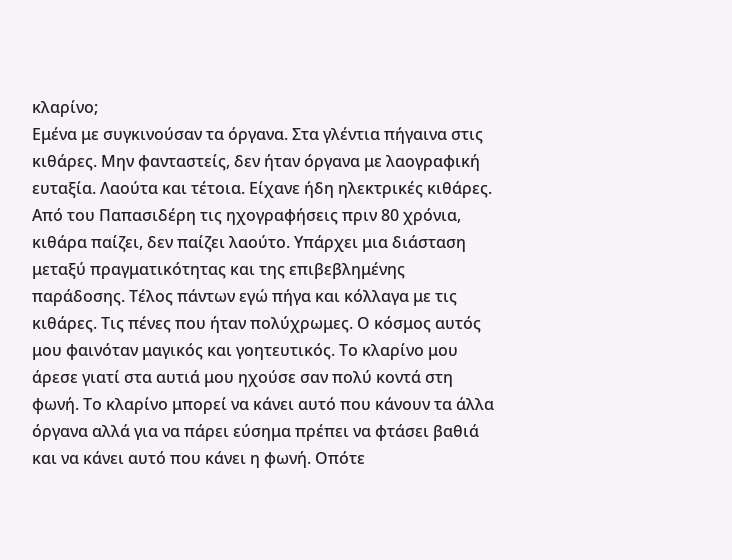κλαρίνο;
Εμένα με συγκινούσαν τα όργανα. Στα γλέντια πήγαινα στις κιθάρες. Μην φανταστείς, δεν ήταν όργανα με λαογραφική ευταξία. Λαούτα και τέτοια. Είχανε ήδη ηλεκτρικές κιθάρες. Από του Παπασιδέρη τις ηχογραφήσεις πριν 80 χρόνια, κιθάρα παίζει, δεν παίζει λαούτο. Υπάρχει μια διάσταση μεταξύ πραγματικότητας και της επιβεβλημένης παράδοσης. Τέλος πάντων εγώ πήγα και κόλλαγα με τις κιθάρες. Τις πένες που ήταν πολύχρωμες. Ο κόσμος αυτός μου φαινόταν μαγικός και γοητευτικός. Το κλαρίνο μου άρεσε γιατί στα αυτιά μου ηχούσε σαν πολύ κοντά στη φωνή. Το κλαρίνο μπορεί να κάνει αυτό που κάνουν τα άλλα όργανα αλλά για να πάρει εύσημα πρέπει να φτάσει βαθιά και να κάνει αυτό που κάνει η φωνή. Οπότε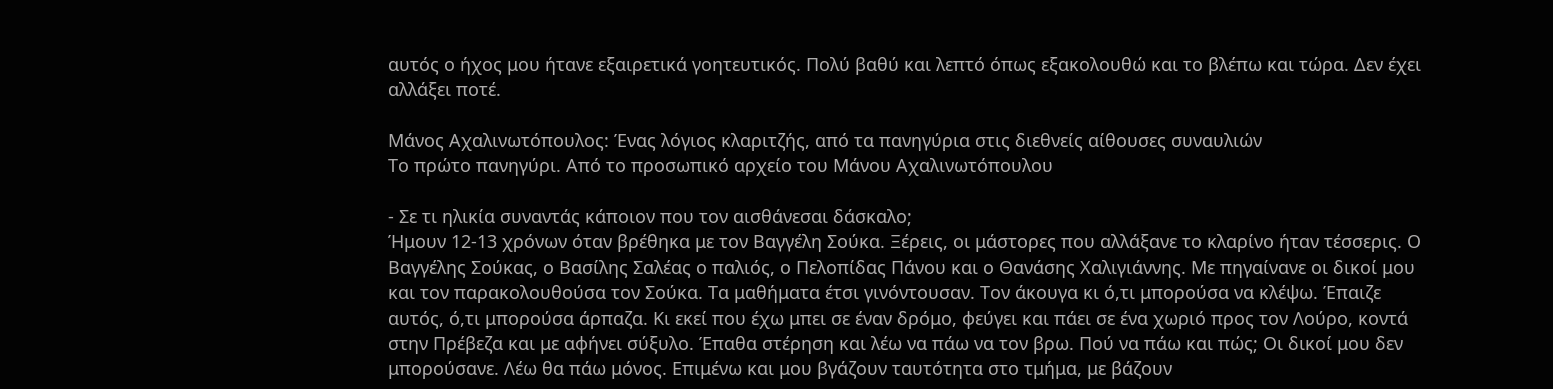αυτός ο ήχος μου ήτανε εξαιρετικά γοητευτικός. Πολύ βαθύ και λεπτό όπως εξακολουθώ και το βλέπω και τώρα. Δεν έχει αλλάξει ποτέ.

Μάνος Αχαλινωτόπουλος: Ένας λόγιος κλαριτζής, από τα πανηγύρια στις διεθνείς αίθουσες συναυλιών
Το πρώτο πανηγύρι. Από το προσωπικό αρχείο του Μάνου Αχαλινωτόπουλου

- Σε τι ηλικία συναντάς κάποιον που τον αισθάνεσαι δάσκαλο;
Ήμουν 12-13 χρόνων όταν βρέθηκα με τον Βαγγέλη Σούκα. Ξέρεις, οι μάστορες που αλλάξανε το κλαρίνο ήταν τέσσερις. Ο Βαγγέλης Σούκας, ο Βασίλης Σαλέας ο παλιός, ο Πελοπίδας Πάνου και ο Θανάσης Χαλιγιάννης. Με πηγαίνανε οι δικοί μου και τον παρακολουθούσα τον Σούκα. Τα μαθήματα έτσι γινόντουσαν. Τον άκουγα κι ό,τι μπορούσα να κλέψω. Έπαιζε αυτός, ό,τι μπορούσα άρπαζα. Κι εκεί που έχω μπει σε έναν δρόμο, φεύγει και πάει σε ένα χωριό προς τον Λούρο, κοντά στην Πρέβεζα και με αφήνει σύξυλο. Έπαθα στέρηση και λέω να πάω να τον βρω. Πού να πάω και πώς; Οι δικοί μου δεν μπορούσανε. Λέω θα πάω μόνος. Επιμένω και μου βγάζουν ταυτότητα στο τμήμα, με βάζουν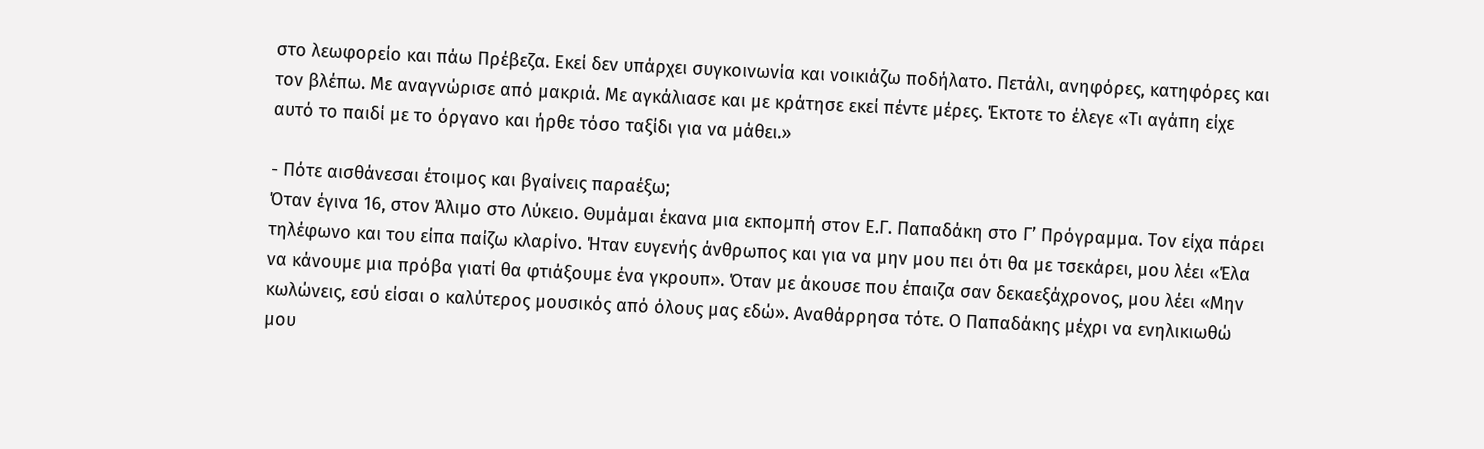στο λεωφορείο και πάω Πρέβεζα. Εκεί δεν υπάρχει συγκοινωνία και νοικιάζω ποδήλατο. Πετάλι, ανηφόρες, κατηφόρες και τον βλέπω. Με αναγνώρισε από μακριά. Με αγκάλιασε και με κράτησε εκεί πέντε μέρες. Έκτοτε το έλεγε «Τι αγάπη είχε αυτό το παιδί με το όργανο και ήρθε τόσο ταξίδι για να μάθει.»

- Πότε αισθάνεσαι έτοιμος και βγαίνεις παραέξω;
Όταν έγινα 16, στον Άλιμο στο Λύκειο. Θυμάμαι έκανα μια εκπομπή στον Ε.Γ. Παπαδάκη στο Γ’ Πρόγραμμα. Τον είχα πάρει τηλέφωνο και του είπα παίζω κλαρίνο. Ήταν ευγενής άνθρωπος και για να μην μου πει ότι θα με τσεκάρει, μου λέει «Έλα να κάνουμε μια πρόβα γιατί θα φτιάξουμε ένα γκρουπ». Όταν με άκουσε που έπαιζα σαν δεκαεξάχρονος, μου λέει «Μην κωλώνεις, εσύ είσαι ο καλύτερος μουσικός από όλους μας εδώ». Αναθάρρησα τότε. Ο Παπαδάκης μέχρι να ενηλικιωθώ μου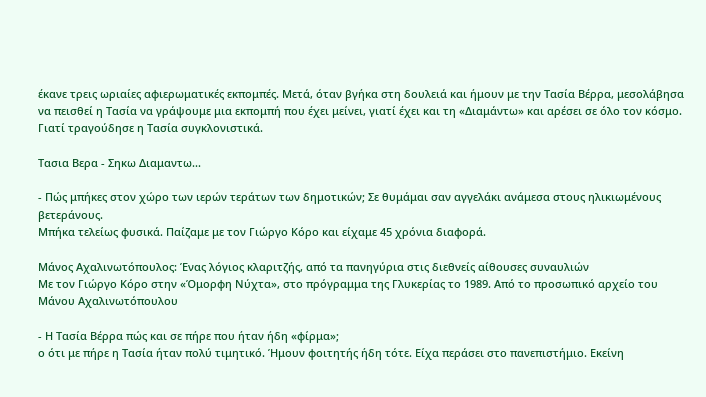έκανε τρεις ωριαίες αφιερωματικές εκπομπές. Μετά, όταν βγήκα στη δουλειά και ήμουν με την Τασία Βέρρα, μεσολάβησα να πεισθεί η Τασία να γράψουμε μια εκπομπή που έχει μείνει, γιατί έχει και τη «Διαμάντω» και αρέσει σε όλο τον κόσμο. Γιατί τραγούδησε η Τασία συγκλονιστικά.

Τασια Βερα - Σηκω Διαμαντω...

- Πώς μπήκες στον χώρο των ιερών τεράτων των δημοτικών; Σε θυμάμαι σαν αγγελάκι ανάμεσα στους ηλικιωμένους βετεράνους.
Μπήκα τελείως φυσικά. Παίζαμε με τον Γιώργο Κόρο και είχαμε 45 χρόνια διαφορά.

Μάνος Αχαλινωτόπουλος: Ένας λόγιος κλαριτζής, από τα πανηγύρια στις διεθνείς αίθουσες συναυλιών
Με τον Γιώργο Κόρο στην «Όμορφη Νύχτα», στο πρόγραμμα της Γλυκερίας το 1989. Από το προσωπικό αρχείο του Μάνου Αχαλινωτόπουλου

- Η Τασία Βέρρα πώς και σε πήρε που ήταν ήδη «φίρμα»;
ο ότι με πήρε η Τασία ήταν πολύ τιμητικό. Ήμουν φοιτητής ήδη τότε. Είχα περάσει στο πανεπιστήμιο. Εκείνη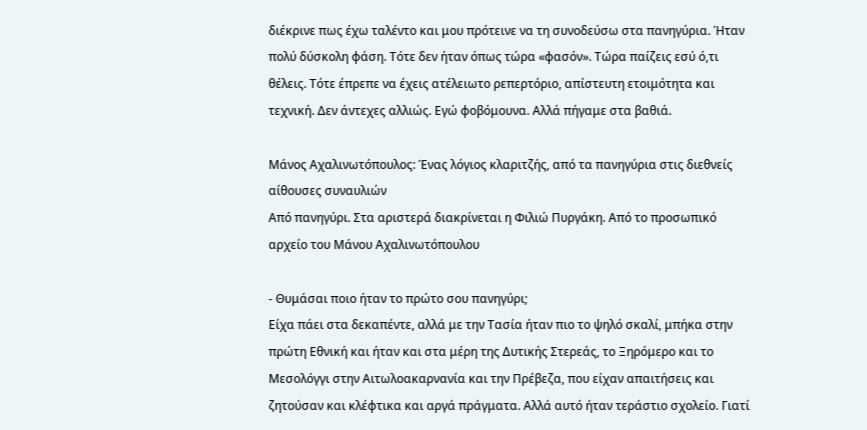διέκρινε πως έχω ταλέντο και μου πρότεινε να τη συνοδεύσω στα πανηγύρια. Ήταν πολύ δύσκολη φάση. Τότε δεν ήταν όπως τώρα «φασόν». Τώρα παίζεις εσύ ό,τι θέλεις. Τότε έπρεπε να έχεις ατέλειωτο ρεπερτόριο, απίστευτη ετοιμότητα και τεχνική. Δεν άντεχες αλλιώς. Εγώ φοβόμουνα. Αλλά πήγαμε στα βαθιά.

Μάνος Αχαλινωτόπουλος: Ένας λόγιος κλαριτζής, από τα πανηγύρια στις διεθνείς αίθουσες συναυλιών
Από πανηγύρι. Στα αριστερά διακρίνεται η Φιλιώ Πυργάκη. Από το προσωπικό αρχείο του Μάνου Αχαλινωτόπουλου

- Θυμάσαι ποιο ήταν το πρώτο σου πανηγύρι;
Είχα πάει στα δεκαπέντε, αλλά με την Τασία ήταν πιο το ψηλό σκαλί, μπήκα στην πρώτη Εθνική και ήταν και στα μέρη της Δυτικής Στερεάς, το Ξηρόμερο και το Μεσολόγγι στην Αιτωλοακαρνανία και την Πρέβεζα, που είχαν απαιτήσεις και ζητούσαν και κλέφτικα και αργά πράγματα. Αλλά αυτό ήταν τεράστιο σχολείο. Γιατί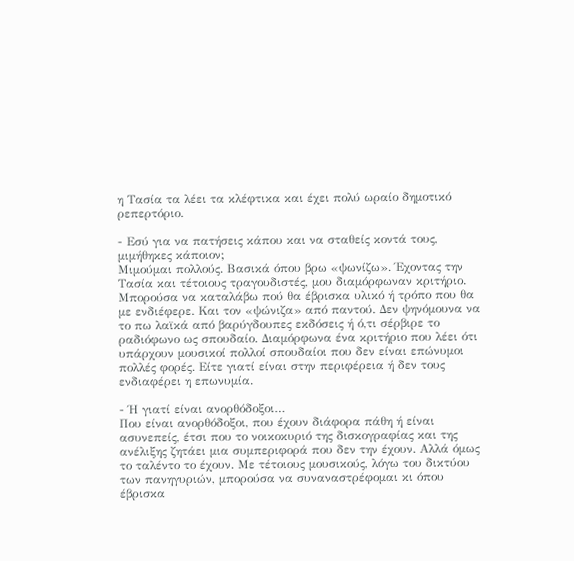η Τασία τα λέει τα κλέφτικα και έχει πολύ ωραίο δημοτικό ρεπερτόριο.

- Εσύ για να πατήσεις κάπου και να σταθείς κοντά τους, μιμήθηκες κάποιον;
Μιμούμαι πολλούς. Βασικά όπου βρω «ψωνίζω». Έχοντας την Τασία και τέτοιους τραγουδιστές, μου διαμόρφωναν κριτήριο. Μπορούσα να καταλάβω πού θα έβρισκα υλικό ή τρόπο που θα με ενδιέφερε. Και τον «ψώνιζα» από παντού. Δεν ψηνόμουνα να το πω λαϊκά από βαρύγδουπες εκδόσεις ή ό,τι σέρβιρε το ραδιόφωνο ως σπουδαίο. Διαμόρφωνα ένα κριτήριο που λέει ότι υπάρχουν μουσικοί πολλοί σπουδαίοι που δεν είναι επώνυμοι πολλές φορές. Είτε γιατί είναι στην περιφέρεια ή δεν τους ενδιαφέρει η επωνυμία.

- Ή γιατί είναι ανορθόδοξοι…
Που είναι ανορθόδοξοι, που έχουν διάφορα πάθη ή είναι ασυνεπείς, έτσι που το νοικοκυριό της δισκογραφίας και της ανέλιξης ζητάει μια συμπεριφορά που δεν την έχουν. Αλλά όμως το ταλέντο το έχουν. Με τέτοιους μουσικούς, λόγω του δικτύου των πανηγυριών, μπορούσα να συναναστρέφομαι κι όπου έβρισκα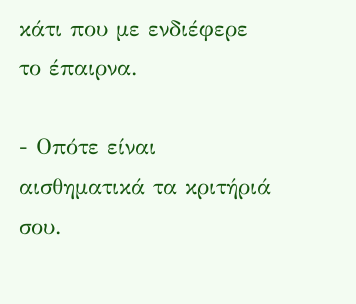κάτι που με ενδιέφερε το έπαιρνα.

- Οπότε είναι αισθηματικά τα κριτήριά σου.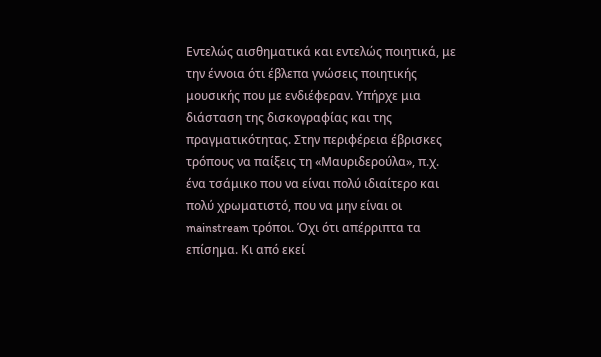Εντελώς αισθηματικά και εντελώς ποιητικά, με την έννοια ότι έβλεπα γνώσεις ποιητικής μουσικής που με ενδιέφεραν. Υπήρχε μια διάσταση της δισκογραφίας και της πραγματικότητας. Στην περιφέρεια έβρισκες τρόπους να παίξεις τη «Μαυριδερούλα», π.χ. ένα τσάμικο που να είναι πολύ ιδιαίτερο και πολύ χρωματιστό, που να μην είναι οι mainstream τρόποι. Όχι ότι απέρριπτα τα επίσημα. Κι από εκεί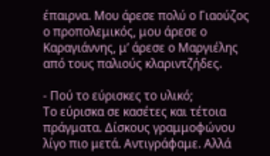έπαιρνα. Μου άρεσε πολύ ο Γιαούζος ο προπολεμικός, μου άρεσε ο Καραγιάννης, μ’ άρεσε ο Μαργιέλης από τους παλιούς κλαριντζήδες.

- Πού το εύρισκες το υλικό;
Το εύρισκα σε κασέτες και τέτοια πράγματα. Δίσκους γραμμοφώνου λίγο πιο μετά. Αντιγράφαμε. Αλλά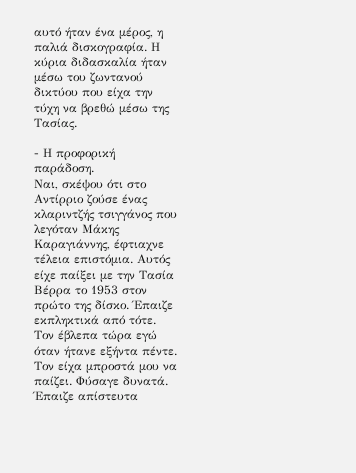αυτό ήταν ένα μέρος, η παλιά δισκογραφία. Η κύρια διδασκαλία ήταν μέσω του ζωντανού δικτύου που είχα την τύχη να βρεθώ μέσω της Τασίας.

- Η προφορική παράδοση.
Ναι, σκέψου ότι στο Αντίρριο ζούσε ένας κλαριντζής τσιγγάνος που λεγόταν Μάκης Καραγιάννης, έφτιαχνε τέλεια επιστόμια. Αυτός είχε παίξει με την Τασία Βέρρα το 1953 στον πρώτο της δίσκο. Έπαιζε εκπληκτικά από τότε. Τον έβλεπα τώρα εγώ όταν ήτανε εξήντα πέντε. Τον είχα μπροστά μου να παίζει. Φύσαγε δυνατά. Έπαιζε απίστευτα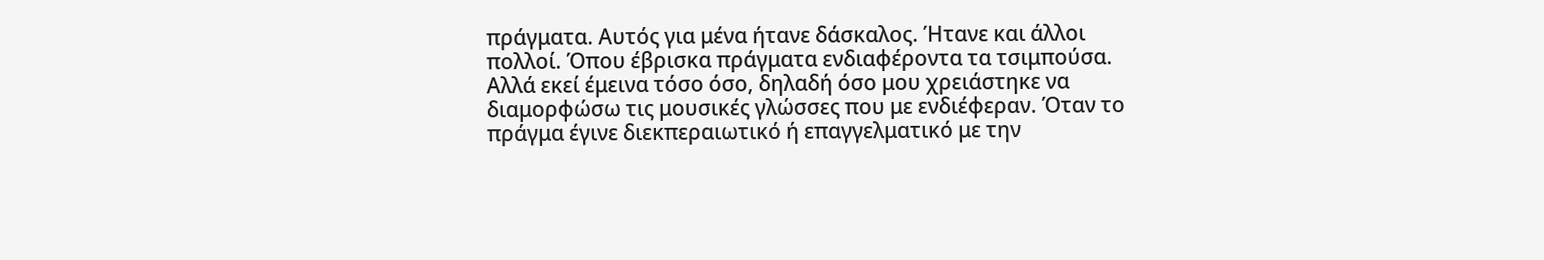πράγματα. Αυτός για μένα ήτανε δάσκαλος. Ήτανε και άλλοι πολλοί. Όπου έβρισκα πράγματα ενδιαφέροντα τα τσιμπούσα. Αλλά εκεί έμεινα τόσο όσο, δηλαδή όσο μου χρειάστηκε να διαμορφώσω τις μουσικές γλώσσες που με ενδιέφεραν. Όταν το πράγμα έγινε διεκπεραιωτικό ή επαγγελματικό με την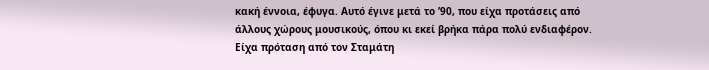κακή έννοια, έφυγα. Αυτό έγινε μετά το ’90, που είχα προτάσεις από άλλους χώρους μουσικούς, όπου κι εκεί βρήκα πάρα πολύ ενδιαφέρον. Είχα πρόταση από τον Σταμάτη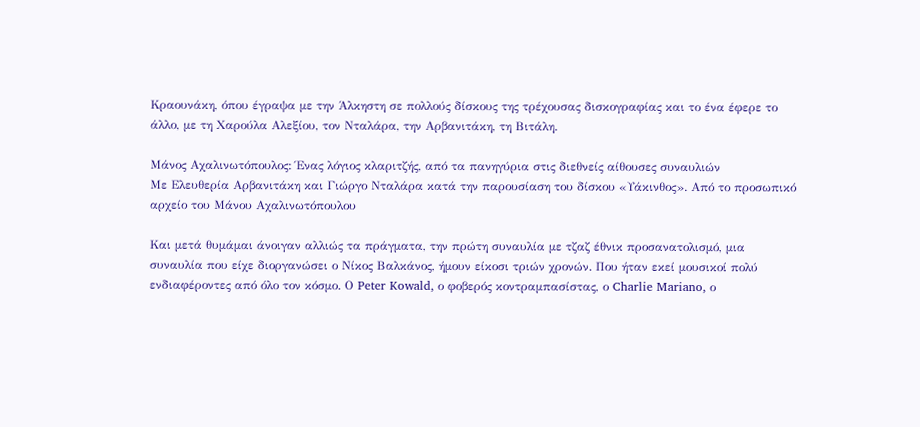Κραουνάκη, όπου έγραψα με την Άλκηστη σε πολλούς δίσκους της τρέχουσας δισκογραφίας και το ένα έφερε το άλλο, με τη Χαρούλα Αλεξίου, τον Νταλάρα, την Αρβανιτάκη, τη Βιτάλη.

Μάνος Αχαλινωτόπουλος: Ένας λόγιος κλαριτζής, από τα πανηγύρια στις διεθνείς αίθουσες συναυλιών
Με Ελευθερία Αρβανιτάκη και Γιώργο Νταλάρα κατά την παρουσίαση του δίσκου «Υάκινθος». Από το προσωπικό αρχείο του Μάνου Αχαλινωτόπουλου

Και μετά θυμάμαι άνοιγαν αλλιώς τα πράγματα, την πρώτη συναυλία με τζαζ έθνικ προσανατολισμό, μια συναυλία που είχε διοργανώσει ο Νίκος Βαλκάνος, ήμουν είκοσι τριών χρονών. Που ήταν εκεί μουσικοί πολύ ενδιαφέροντες από όλο τον κόσμο. Ο Peter Kowald, ο φοβερός κοντραμπασίστας, ο Charlie Mariano, ο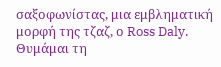σαξοφωνίστας, μια εμβληματική μορφή της τζαζ, ο Ross Daly. Θυμάμαι τη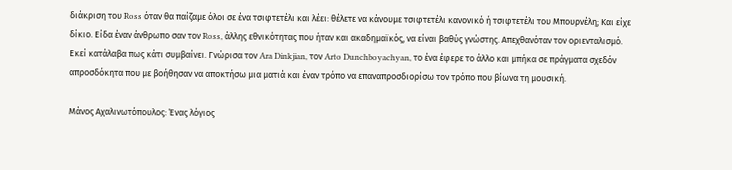διάκριση του Ross όταν θα παίζαμε όλοι σε ένα τσιφτετέλι και λέει: θέλετε να κάνουμε τσιφτετέλι κανονικό ή τσιφτετέλι του Μπουρνέλη; Και είχε δίκιο. Είδα έναν άνθρωπο σαν τον Ross, άλλης εθνικότητας που ήταν και ακαδημαϊκός, να είναι βαθύς γνώστης. Απεχθανόταν τον οριενταλισμό. Εκεί κατάλαβα πως κάτι συμβαίνει. Γνώρισα τον Ara Dinkjian, τον Arto Dunchboyachyan, το ένα έφερε το άλλο και μπήκα σε πράγματα σχεδόν απροσδόκητα που με βοήθησαν να αποκτήσω μια ματιά και έναν τρόπο να επαναπροσδιορίσω τον τρόπο που βίωνα τη μουσική.

Μάνος Αχαλινωτόπουλος: Ένας λόγιος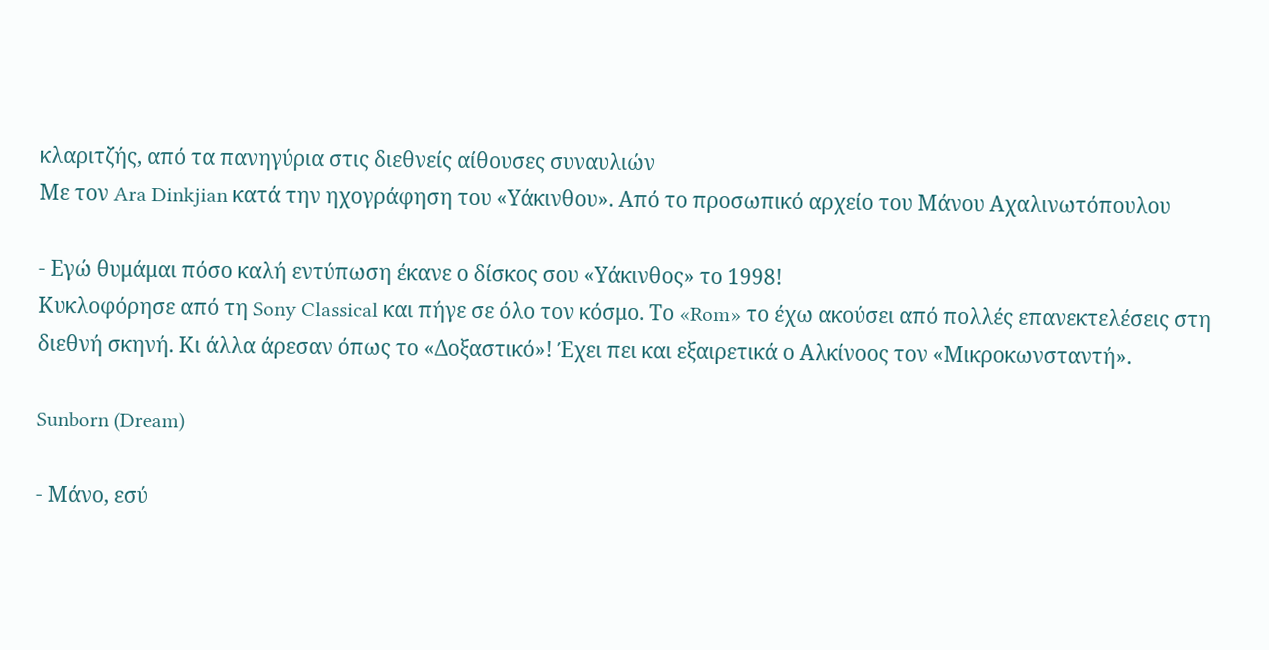κλαριτζής, από τα πανηγύρια στις διεθνείς αίθουσες συναυλιών
Με τον Ara Dinkjian κατά την ηχογράφηση του «Υάκινθου». Από το προσωπικό αρχείο του Μάνου Αχαλινωτόπουλου

- Εγώ θυμάμαι πόσο καλή εντύπωση έκανε ο δίσκος σου «Υάκινθος» το 1998!
Κυκλοφόρησε από τη Sony Classical και πήγε σε όλο τον κόσμο. Το «Rom» το έχω ακούσει από πολλές επανεκτελέσεις στη διεθνή σκηνή. Κι άλλα άρεσαν όπως το «Δοξαστικό»! Έχει πει και εξαιρετικά ο Αλκίνοος τον «Μικροκωνσταντή».

Sunborn (Dream)

- Μάνο, εσύ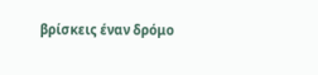βρίσκεις έναν δρόμο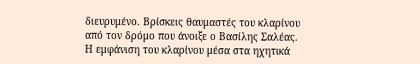διευρυμένο. Βρίσκεις θαυμαστές του κλαρίνου από τον δρόμο που άνοιξε ο Βασίλης Σαλέας. Η εμφάνιση του κλαρίνου μέσα στα ηχητικά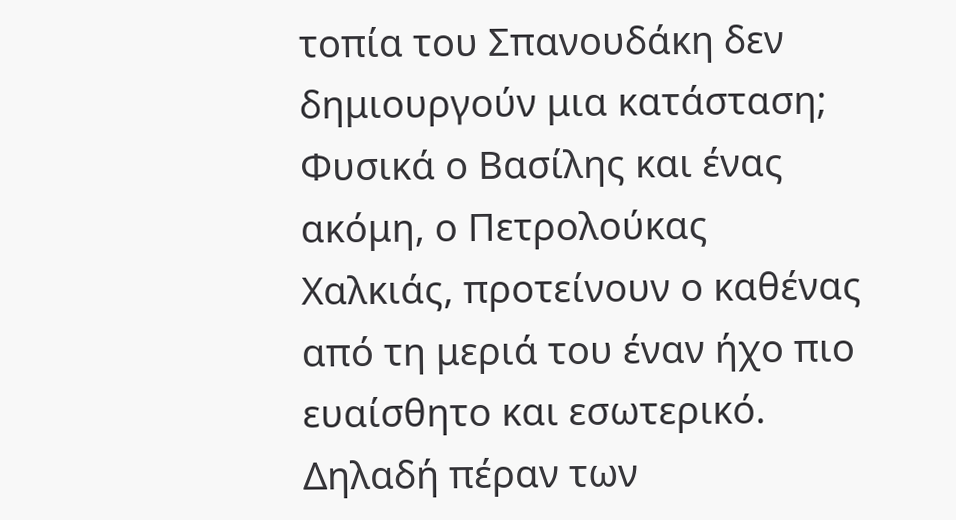τοπία του Σπανουδάκη δεν δημιουργούν μια κατάσταση;
Φυσικά ο Βασίλης και ένας ακόμη, ο Πετρολούκας Χαλκιάς, προτείνουν ο καθένας από τη μεριά του έναν ήχο πιο ευαίσθητο και εσωτερικό. Δηλαδή πέραν των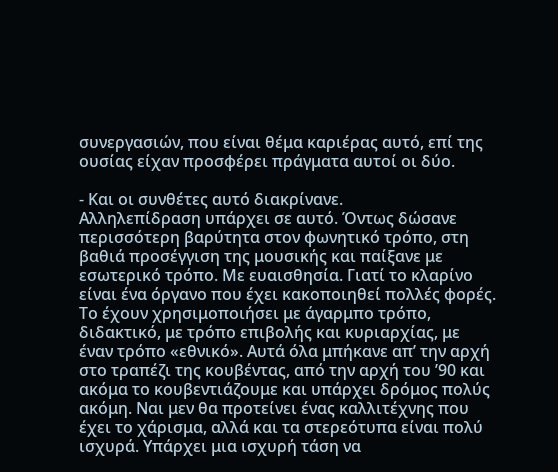συνεργασιών, που είναι θέμα καριέρας αυτό, επί της ουσίας είχαν προσφέρει πράγματα αυτοί οι δύο.

- Και οι συνθέτες αυτό διακρίνανε.
Αλληλεπίδραση υπάρχει σε αυτό. Όντως δώσανε περισσότερη βαρύτητα στον φωνητικό τρόπο, στη βαθιά προσέγγιση της μουσικής και παίξανε με εσωτερικό τρόπο. Με ευαισθησία. Γιατί το κλαρίνο είναι ένα όργανο που έχει κακοποιηθεί πολλές φορές. Το έχουν χρησιμοποιήσει με άγαρμπο τρόπο, διδακτικό, με τρόπο επιβολής και κυριαρχίας, με έναν τρόπο «εθνικό». Αυτά όλα μπήκανε απ’ την αρχή στο τραπέζι της κουβέντας, από την αρχή του ’90 και ακόμα το κουβεντιάζουμε και υπάρχει δρόμος πολύς ακόμη. Ναι μεν θα προτείνει ένας καλλιτέχνης που έχει το χάρισμα, αλλά και τα στερεότυπα είναι πολύ ισχυρά. Υπάρχει μια ισχυρή τάση να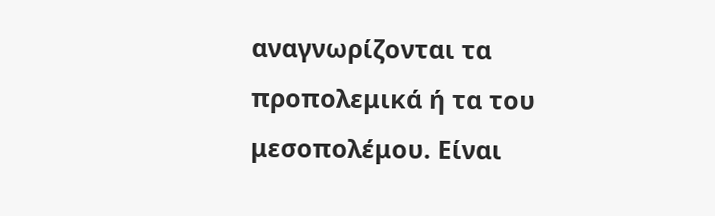αναγνωρίζονται τα προπολεμικά ή τα του μεσοπολέμου. Είναι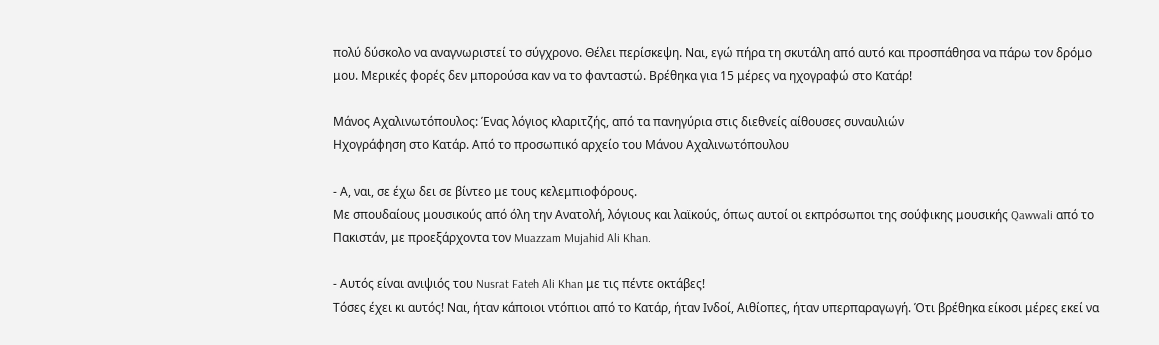πολύ δύσκολο να αναγνωριστεί το σύγχρονο. Θέλει περίσκεψη. Ναι, εγώ πήρα τη σκυτάλη από αυτό και προσπάθησα να πάρω τον δρόμο μου. Μερικές φορές δεν μπορούσα καν να το φανταστώ. Βρέθηκα για 15 μέρες να ηχογραφώ στο Κατάρ!

Μάνος Αχαλινωτόπουλος: Ένας λόγιος κλαριτζής, από τα πανηγύρια στις διεθνείς αίθουσες συναυλιών
Ηχογράφηση στο Κατάρ. Από το προσωπικό αρχείο του Μάνου Αχαλινωτόπουλου

- Α, ναι, σε έχω δει σε βίντεο με τους κελεμπιοφόρους.
Με σπουδαίους μουσικούς από όλη την Ανατολή, λόγιους και λαϊκούς, όπως αυτοί οι εκπρόσωποι της σούφικης μουσικής Qawwali από το Πακιστάν, με προεξάρχοντα τον Muazzam Mujahid Ali Khan.

- Αυτός είναι ανιψιός του Nusrat Fateh Ali Khan με τις πέντε οκτάβες!
Τόσες έχει κι αυτός! Ναι, ήταν κάποιοι ντόπιοι από το Κατάρ, ήταν Ινδοί, Αιθίοπες, ήταν υπερπαραγωγή. Ότι βρέθηκα είκοσι μέρες εκεί να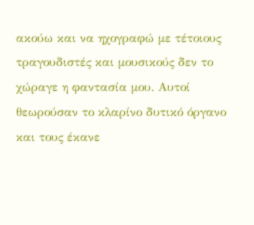ακούω και να ηχογραφώ με τέτοιους τραγουδιστές και μουσικούς δεν το χώραγε η φαντασία μου. Αυτοί θεωρούσαν το κλαρίνο δυτικό όργανο και τους έκανε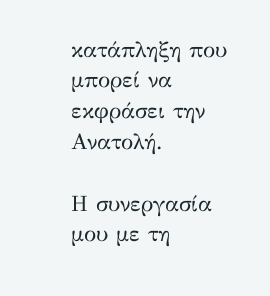κατάπληξη που μπορεί να εκφράσει την Ανατολή.

Η συνεργασία μου με τη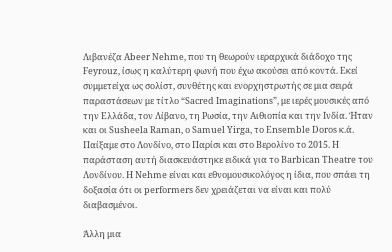Λιβανέζα Abeer Nehme, που τη θεωρούν ιεραρχικά διάδοχο της Feyrouz, ίσως η καλύτερη φωνή που έχω ακούσει από κοντά. Εκεί συμμετείχα ως σολίστ, συνθέτης και ενορχηστρωτής σε μια σειρά παραστάσεων με τίτλο “Sacred Imaginations”, με ιερές μουσικές από την Ελλάδα, τον Λίβανο, τη Ρωσία, την Αιθιοπία και την Ινδία. Ήταν και οι Susheela Raman, ο Samuel Yirga, το Ensemble Doros κ.ά. Παίξαμε στο Λονδίνο, στο Παρίσι και στο Βερολίνο το 2015. Η παράσταση αυτή διασκευάστηκε ειδικά για το Barbican Theatre του Λονδίνου. Η Nehme είναι και εθνομουσικολόγος η ίδια, που σπάει τη δοξασία ότι οι performers δεν χρειάζεται να είναι και πολύ διαβασμένοι.

Άλλη μια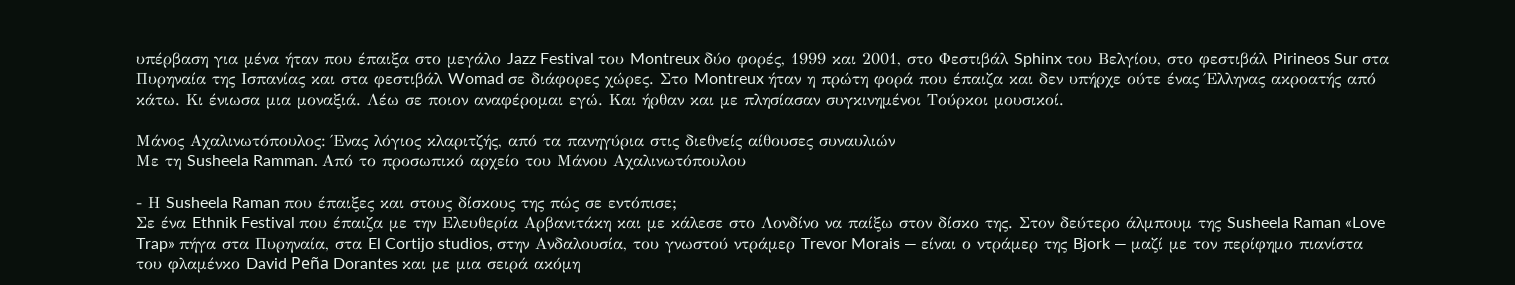υπέρβαση για μένα ήταν που έπαιξα στο μεγάλο Jazz Festival του Montreux δύο φορές, 1999 και 2001, στο Φεστιβάλ Sphinx του Βελγίου, στο φεστιβάλ Pirineos Sur στα Πυρηναία της Ισπανίας και στα φεστιβάλ Womad σε διάφορες χώρες. Στο Montreux ήταν η πρώτη φορά που έπαιζα και δεν υπήρχε ούτε ένας Έλληνας ακροατής από κάτω. Κι ένιωσα μια μοναξιά. Λέω σε ποιον αναφέρομαι εγώ. Και ήρθαν και με πλησίασαν συγκινημένοι Τούρκοι μουσικοί.

Μάνος Αχαλινωτόπουλος: Ένας λόγιος κλαριτζής, από τα πανηγύρια στις διεθνείς αίθουσες συναυλιών
Με τη Susheela Ramman. Από το προσωπικό αρχείο του Μάνου Αχαλινωτόπουλου

- Η Susheela Raman που έπαιξες και στους δίσκους της πώς σε εντόπισε;
Σε ένα Ethnik Festival που έπαιζα με την Ελευθερία Αρβανιτάκη και με κάλεσε στο Λονδίνο να παίξω στον δίσκο της. Στον δεύτερο άλμπουμ της Susheela Raman «Love Trap» πήγα στα Πυρηναία, στα El Cortijo studios, στην Ανδαλουσία, του γνωστού ντράμερ Trevor Morais — είναι ο ντράμερ της Bjork — μαζί με τον περίφημο πιανίστα του φλαμένκο David Peña Dorantes και με μια σειρά ακόμη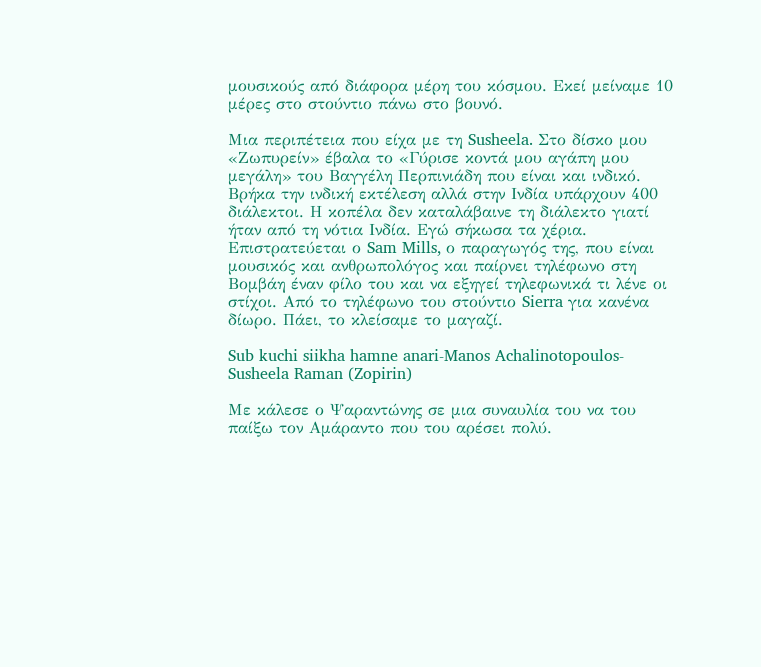μουσικούς από διάφορα μέρη του κόσμου. Εκεί μείναμε 10 μέρες στο στούντιο πάνω στο βουνό.

Μια περιπέτεια που είχα με τη Susheela. Στο δίσκο μου «Ζωπυρείν» έβαλα το «Γύρισε κοντά μου αγάπη μου μεγάλη» του Βαγγέλη Περπινιάδη που είναι και ινδικό. Βρήκα την ινδική εκτέλεση αλλά στην Ινδία υπάρχουν 400 διάλεκτοι. Η κοπέλα δεν καταλάβαινε τη διάλεκτο γιατί ήταν από τη νότια Ινδία. Εγώ σήκωσα τα χέρια. Επιστρατεύεται ο Sam Mills, ο παραγωγός της, που είναι μουσικός και ανθρωπολόγος και παίρνει τηλέφωνο στη Βομβάη έναν φίλο του και να εξηγεί τηλεφωνικά τι λένε οι στίχοι. Από το τηλέφωνο του στούντιο Sierra για κανένα δίωρο. Πάει, το κλείσαμε το μαγαζί.

Sub kuchi siikha hamne anari-Manos Achalinotopoulos-Susheela Raman (Zopirin)

Με κάλεσε ο Ψαραντώνης σε μια συναυλία του να του παίξω τον Αμάραντο που του αρέσει πολύ.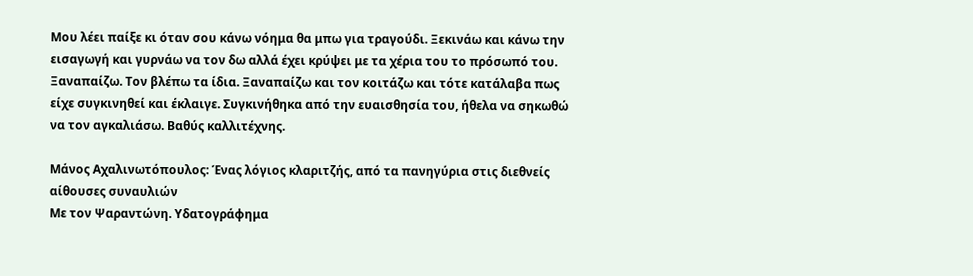Μου λέει παίξε κι όταν σου κάνω νόημα θα μπω για τραγούδι. Ξεκινάω και κάνω την εισαγωγή και γυρνάω να τον δω αλλά έχει κρύψει με τα χέρια του το πρόσωπό του. Ξαναπαίζω. Τον βλέπω τα ίδια. Ξαναπαίζω και τον κοιτάζω και τότε κατάλαβα πως είχε συγκινηθεί και έκλαιγε. Συγκινήθηκα από την ευαισθησία του, ήθελα να σηκωθώ να τον αγκαλιάσω. Βαθύς καλλιτέχνης.

Μάνος Αχαλινωτόπουλος: Ένας λόγιος κλαριτζής, από τα πανηγύρια στις διεθνείς αίθουσες συναυλιών
Με τον Ψαραντώνη. Υδατογράφημα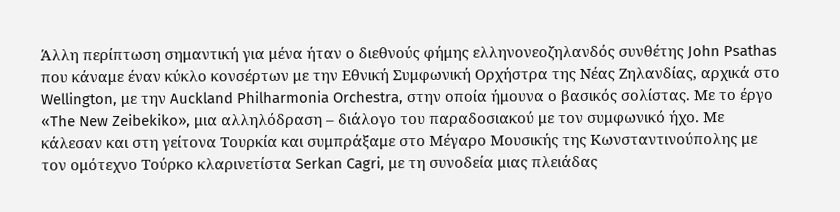Άλλη περίπτωση σημαντική για μένα ήταν ο διεθνούς φήμης ελληνονεοζηλανδός συνθέτης John Psathas που κάναμε έναν κύκλο κονσέρτων με την Εθνική Συμφωνική Ορχήστρα της Νέας Ζηλανδίας, αρχικά στο Wellington, με την Auckland Philharmonia Orchestra, στην οποία ήμουνα ο βασικός σολίστας. Με το έργο «The New Zeibekiko», μια αλληλόδραση – διάλογο του παραδοσιακού με τον συμφωνικό ήχο. Με κάλεσαν και στη γείτονα Τουρκία και συμπράξαμε στο Μέγαρο Μουσικής της Κωνσταντινούπολης με τον ομότεχνο Τούρκο κλαρινετίστα Serkan Cagri, με τη συνοδεία μιας πλειάδας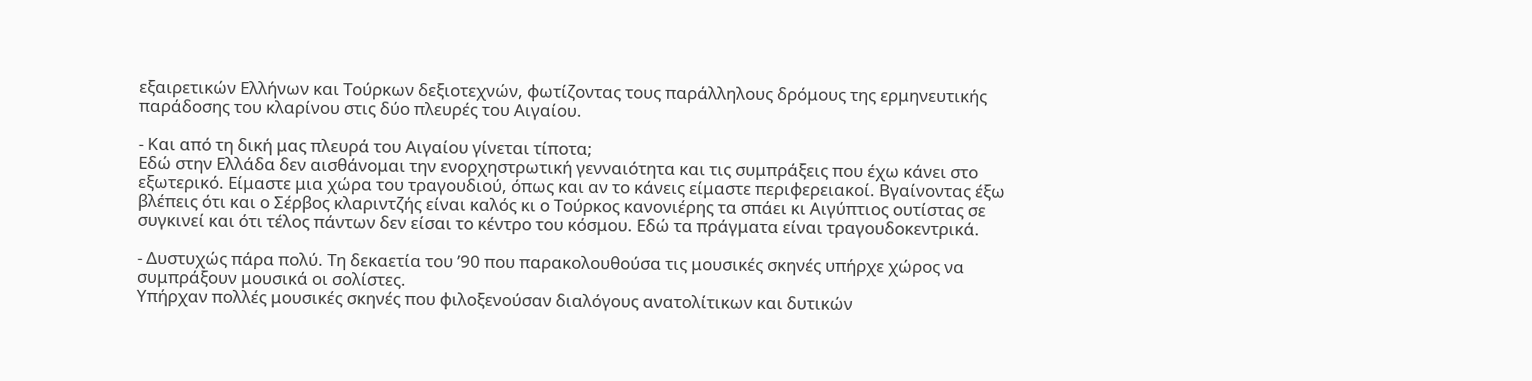εξαιρετικών Ελλήνων και Τούρκων δεξιοτεχνών, φωτίζοντας τους παράλληλους δρόμους της ερμηνευτικής παράδοσης του κλαρίνου στις δύο πλευρές του Αιγαίου.

- Και από τη δική μας πλευρά του Αιγαίου γίνεται τίποτα;
Εδώ στην Ελλάδα δεν αισθάνομαι την ενορχηστρωτική γενναιότητα και τις συμπράξεις που έχω κάνει στο εξωτερικό. Είμαστε μια χώρα του τραγουδιού, όπως και αν το κάνεις είμαστε περιφερειακοί. Βγαίνοντας έξω βλέπεις ότι και ο Σέρβος κλαριντζής είναι καλός κι ο Τούρκος κανονιέρης τα σπάει κι Αιγύπτιος ουτίστας σε συγκινεί και ότι τέλος πάντων δεν είσαι το κέντρο του κόσμου. Εδώ τα πράγματα είναι τραγουδοκεντρικά.

- Δυστυχώς πάρα πολύ. Τη δεκαετία του ’90 που παρακολουθούσα τις μουσικές σκηνές υπήρχε χώρος να συμπράξουν μουσικά οι σολίστες.
Υπήρχαν πολλές μουσικές σκηνές που φιλοξενούσαν διαλόγους ανατολίτικων και δυτικών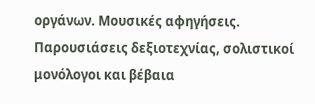οργάνων. Μουσικές αφηγήσεις. Παρουσιάσεις δεξιοτεχνίας, σολιστικοί μονόλογοι και βέβαια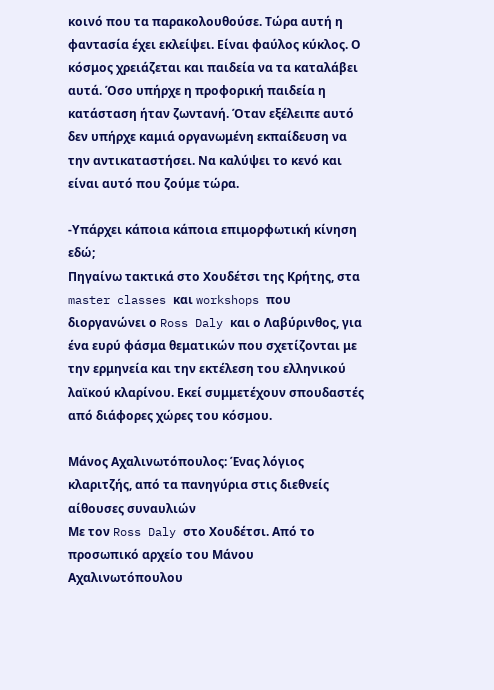κοινό που τα παρακολουθούσε. Τώρα αυτή η φαντασία έχει εκλείψει. Είναι φαύλος κύκλος. Ο κόσμος χρειάζεται και παιδεία να τα καταλάβει αυτά. Όσο υπήρχε η προφορική παιδεία η κατάσταση ήταν ζωντανή. Όταν εξέλειπε αυτό δεν υπήρχε καμιά οργανωμένη εκπαίδευση να την αντικαταστήσει. Να καλύψει το κενό και είναι αυτό που ζούμε τώρα.

-Υπάρχει κάποια κάποια επιμορφωτική κίνηση εδώ;
Πηγαίνω τακτικά στο Χουδέτσι της Κρήτης, στα master classes και workshops που διοργανώνει ο Ross Daly και ο Λαβύρινθος, για ένα ευρύ φάσμα θεματικών που σχετίζονται με την ερμηνεία και την εκτέλεση του ελληνικού λαϊκού κλαρίνου. Εκεί συμμετέχουν σπουδαστές από διάφορες χώρες του κόσμου.

Μάνος Αχαλινωτόπουλος: Ένας λόγιος κλαριτζής, από τα πανηγύρια στις διεθνείς αίθουσες συναυλιών
Με τον Ross Daly στο Χουδέτσι. Από το προσωπικό αρχείο του Μάνου Αχαλινωτόπουλου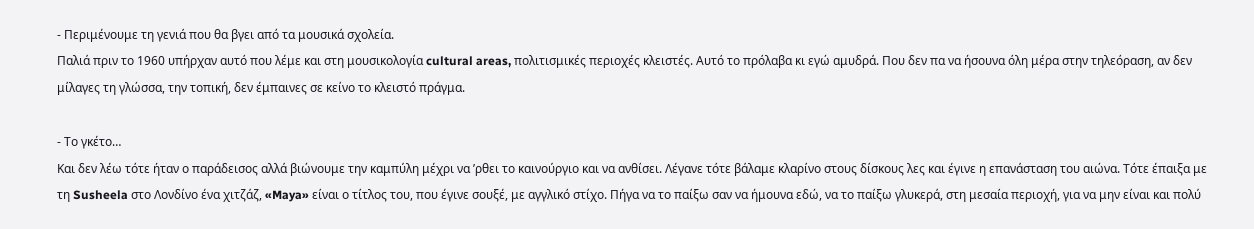- Περιμένουμε τη γενιά που θα βγει από τα μουσικά σχολεία.
Παλιά πριν το 1960 υπήρχαν αυτό που λέμε και στη μουσικολογία cultural areas, πολιτισμικές περιοχές κλειστές. Αυτό το πρόλαβα κι εγώ αμυδρά. Που δεν πα να ήσουνα όλη μέρα στην τηλεόραση, αν δεν μίλαγες τη γλώσσα, την τοπική, δεν έμπαινες σε κείνο το κλειστό πράγμα.

- Το γκέτο…
Και δεν λέω τότε ήταν ο παράδεισος αλλά βιώνουμε την καμπύλη μέχρι να ’ρθει το καινούργιο και να ανθίσει. Λέγανε τότε βάλαμε κλαρίνο στους δίσκους λες και έγινε η επανάσταση του αιώνα. Τότε έπαιξα με τη Susheela στο Λονδίνο ένα χιτζάζ, «Maya» είναι ο τίτλος του, που έγινε σουξέ, με αγγλικό στίχο. Πήγα να το παίξω σαν να ήμουνα εδώ, να το παίξω γλυκερά, στη μεσαία περιοχή, για να μην είναι και πολύ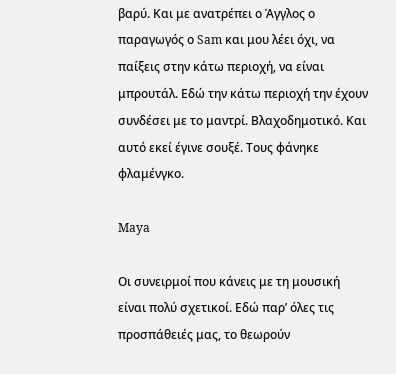βαρύ. Και με ανατρέπει ο Άγγλος ο παραγωγός ο Sam και μου λέει όχι, να παίξεις στην κάτω περιοχή, να είναι μπρουτάλ. Εδώ την κάτω περιοχή την έχουν συνδέσει με το μαντρί. Βλαχοδημοτικό. Και αυτό εκεί έγινε σουξέ. Τους φάνηκε φλαμένγκο.

Maya

Οι συνειρμοί που κάνεις με τη μουσική είναι πολύ σχετικοί. Εδώ παρ’ όλες τις προσπάθειές μας, το θεωρούν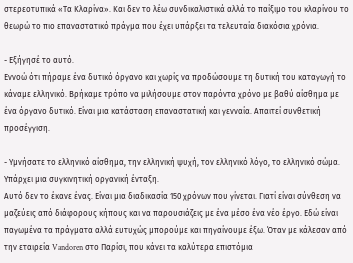στερεοτυπικά «Τα Κλαρίνα». Και δεν το λέω συνδικαλιστικά αλλά το παίξιμο του κλαρίνου το θεωρώ το πιο επαναστατικό πράγμα που έχει υπάρξει τα τελευταία διακόσια χρόνια.

- Εξήγησέ το αυτό.
Εννοώ ότι πήραμε ένα δυτικό όργανο και χωρίς να προδώσουμε τη δυτική του καταγωγή το κάναμε ελληνικό. Βρήκαμε τρόπο να μιλήσουμε στον παρόντα χρόνο με βαθύ αίσθημα με ένα όργανο δυτικό. Είναι μια κατάσταση επαναστατική και γενναία. Απαιτεί συνθετική προσέγγιση.

- Υμνήσατε το ελληνικό αίσθημα, την ελληνική ψυχή, τον ελληνικό λόγο, το ελληνικό σώμα. Υπάρχει μια συγκινητική οργανική ένταξη.
Αυτό δεν το έκανε ένας. Είναι μια διαδικασία 150 χρόνων που γίνεται. Γιατί είναι σύνθεση να μαζεύεις από διάφορους κήπους και να παρουσιάζεις με ένα μέσο ένα νέο έργο. Εδώ είναι παγωμένα τα πράγματα αλλά ευτυχώς μπορούμε και πηγαίνουμε έξω. Όταν με κάλεσαν από την εταιρεία Vandoren στο Παρίσι, που κάνει τα καλύτερα επιστόμια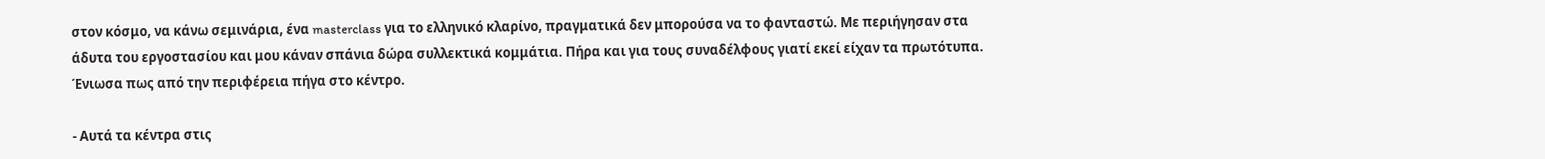στον κόσμο, να κάνω σεμινάρια, ένα masterclass για το ελληνικό κλαρίνο, πραγματικά δεν μπορούσα να το φανταστώ. Με περιήγησαν στα άδυτα του εργοστασίου και μου κάναν σπάνια δώρα συλλεκτικά κομμάτια. Πήρα και για τους συναδέλφους γιατί εκεί είχαν τα πρωτότυπα. Ένιωσα πως από την περιφέρεια πήγα στο κέντρο.

- Αυτά τα κέντρα στις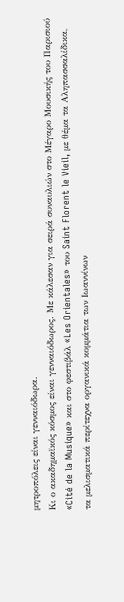μητροπόλεις είναι γενναιόδωρα.
Κι ο ακαδημαϊκός κόσμος είναι γενναιόδωρος. Με κάλεσαν για σειρά συναυλιών στο Μέγαρο Μουσικής του Παρισιού «Cité de la Musique» και στο φεστιβάλ «Les Orientales» του Saint Florent le Vieil, με θέμα τα Αληπασσαλίδικα, τα μελισματικά περίτεχνα οργανικά κομμάτια των Ιωαννίνων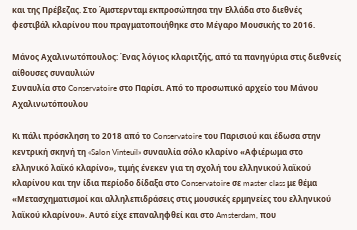και της Πρέβεζας. Στο Άμστερνταμ εκπροσώπησα την Ελλάδα στο διεθνές φεστιβάλ κλαρίνου που πραγματοποιήθηκε στο Μέγαρο Μουσικής το 2016.

Μάνος Αχαλινωτόπουλος: Ένας λόγιος κλαριτζής, από τα πανηγύρια στις διεθνείς αίθουσες συναυλιών
Συναυλία στο Conservatoire στο Παρίσι. Από το προσωπικό αρχείο του Μάνου Αχαλινωτόπουλου

Κι πάλι πρόσκληση το 2018 από το Conservatoire του Παρισιού και έδωσα στην κεντρική σκηνή τη «Salon Vinteuil» συναυλία σόλο κλαρίνο «Αφιέρωμα στο ελληνικό λαϊκό κλαρίνο», τιμής ένεκεν για τη σχολή του ελληνικού λαϊκού κλαρίνου και την ίδια περίοδο δίδαξα στο Conservatoire σε master class με θέμα «Μετασχηματισμοί και αλληλεπιδράσεις στις μουσικές ερμηνείες του ελληνικού λαϊκού κλαρίνου». Αυτό είχε επαναληφθεί και στο Amsterdam, που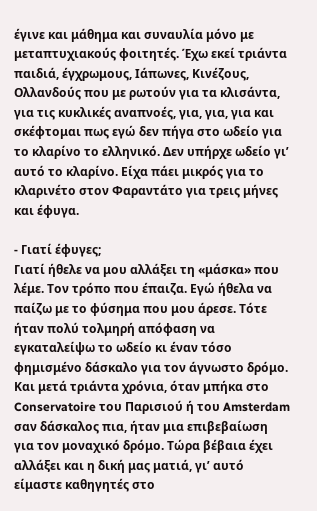έγινε και μάθημα και συναυλία μόνο με μεταπτυχιακούς φοιτητές. Έχω εκεί τριάντα παιδιά, έγχρωμους, Ιάπωνες, Κινέζους, Ολλανδούς που με ρωτούν για τα κλισάντα, για τις κυκλικές αναπνοές, για, για, για και σκέφτομαι πως εγώ δεν πήγα στο ωδείο για το κλαρίνο το ελληνικό. Δεν υπήρχε ωδείο γι’ αυτό το κλαρίνο. Είχα πάει μικρός για το κλαρινέτο στον Φαραντάτο για τρεις μήνες και έφυγα.

- Γιατί έφυγες;
Γιατί ήθελε να μου αλλάξει τη «μάσκα» που λέμε. Τον τρόπο που έπαιζα. Εγώ ήθελα να παίζω με το φύσημα που μου άρεσε. Τότε ήταν πολύ τολμηρή απόφαση να εγκαταλείψω το ωδείο κι έναν τόσο φημισμένο δάσκαλο για τον άγνωστο δρόμο. Και μετά τριάντα χρόνια, όταν μπήκα στο Conservatoire του Παρισιού ή του Amsterdam σαν δάσκαλος πια, ήταν μια επιβεβαίωση για τον μοναχικό δρόμο. Τώρα βέβαια έχει αλλάξει και η δική μας ματιά, γι’ αυτό είμαστε καθηγητές στο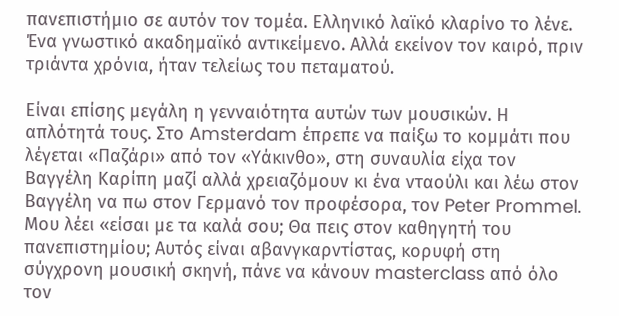πανεπιστήμιο σε αυτόν τον τομέα. Ελληνικό λαϊκό κλαρίνο το λένε. Ένα γνωστικό ακαδημαϊκό αντικείμενο. Αλλά εκείνον τον καιρό, πριν τριάντα χρόνια, ήταν τελείως του πεταματού.

Είναι επίσης μεγάλη η γενναιότητα αυτών των μουσικών. Η απλότητά τους. Στο Amsterdam έπρεπε να παίξω το κομμάτι που λέγεται «Παζάρι» από τον «Υάκινθο», στη συναυλία είχα τον Βαγγέλη Καρίπη μαζί αλλά χρειαζόμουν κι ένα νταούλι και λέω στον Βαγγέλη να πω στον Γερμανό τον προφέσορα, τον Peter Prommel. Μου λέει «είσαι με τα καλά σου; Θα πεις στον καθηγητή του πανεπιστημίου; Αυτός είναι αβανγκαρντίστας, κορυφή στη σύγχρονη μουσική σκηνή, πάνε να κάνουν masterclass από όλο τον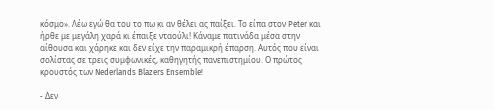κόσμο». Λέω εγώ θα του το πω κι αν θέλει ας παίξει. Το είπα στον Peter και ήρθε με μεγάλη χαρά κι έπαιξε νταούλι! Κάναμε πατινάδα μέσα στην αίθουσα και χάρηκε και δεν είχε την παραμικρή έπαρση. Αυτός που είναι σολίστας σε τρεις συμφωνικές, καθηγητής πανεπιστημίου. Ο πρώτος κρουστός των Nederlands Blazers Ensemble!

- Δεν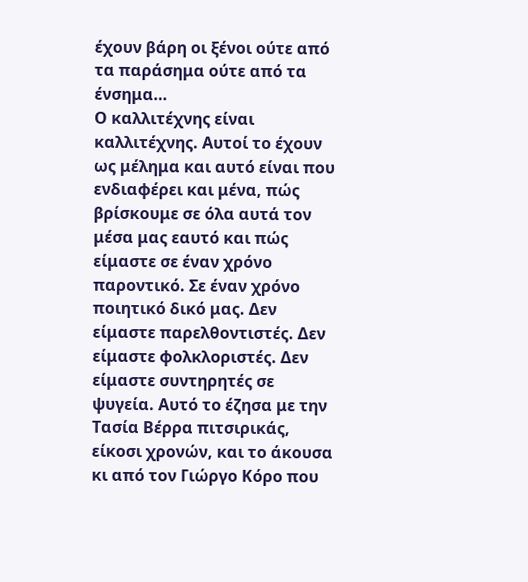έχουν βάρη οι ξένοι ούτε από τα παράσημα ούτε από τα ένσημα…
Ο καλλιτέχνης είναι καλλιτέχνης. Αυτοί το έχουν ως μέλημα και αυτό είναι που ενδιαφέρει και μένα, πώς βρίσκουμε σε όλα αυτά τον μέσα μας εαυτό και πώς είμαστε σε έναν χρόνο παροντικό. Σε έναν χρόνο ποιητικό δικό μας. Δεν είμαστε παρελθοντιστές. Δεν είμαστε φολκλοριστές. Δεν είμαστε συντηρητές σε ψυγεία. Αυτό το έζησα με την Τασία Βέρρα πιτσιρικάς, είκοσι χρονών, και το άκουσα κι από τον Γιώργο Κόρο που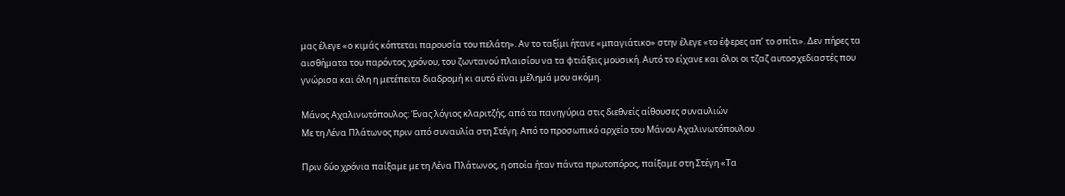μας έλεγε «ο κιμάς κόπτεται παρουσία του πελάτη». Αν το ταξίμι ήτανε «μπαγιάτικο» στην έλεγε «το έφερες απ’ το σπίτι». Δεν πήρες τα αισθήματα του παρόντος χρόνου, του ζωντανού πλαισίου να τα φτιάξεις μουσική. Αυτό το είχανε και όλοι οι τζαζ αυτοσχεδιαστές που γνώρισα και όλη η μετέπειτα διαδρομή κι αυτό είναι μέλημά μου ακόμη.

Μάνος Αχαλινωτόπουλος: Ένας λόγιος κλαριτζής, από τα πανηγύρια στις διεθνείς αίθουσες συναυλιών
Με τη Λένα Πλάτωνος πριν από συναυλία στη Στέγη. Από το προσωπικό αρχείο του Μάνου Αχαλινωτόπουλου

Πριν δύο χρόνια παίξαμε με τη Λένα Πλάτωνος, η οποία ήταν πάντα πρωτοπόρος, παίξαμε στη Στέγη «Τα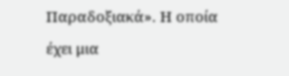Παραδοξιακά». Η οποία έχει μια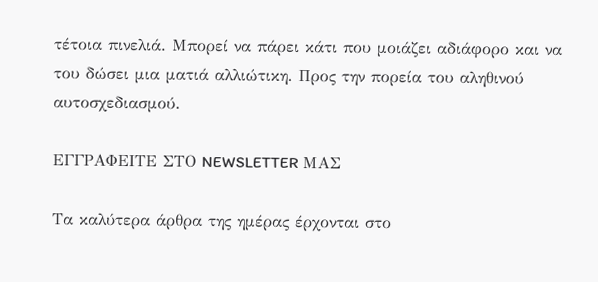τέτοια πινελιά. Μπορεί να πάρει κάτι που μοιάζει αδιάφορο και να του δώσει μια ματιά αλλιώτικη. Προς την πορεία του αληθινού αυτοσχεδιασμού.

ΕΓΓΡΑΦΕΙΤΕ ΣΤΟ NEWSLETTER ΜΑΣ

Tα καλύτερα άρθρα της ημέρας έρχονται στο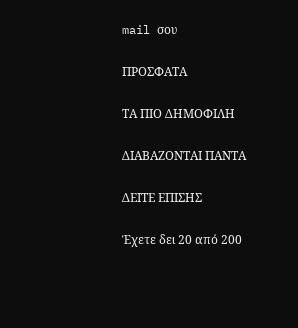mail σου

ΠΡΟΣΦΑΤΑ

ΤΑ ΠΙΟ ΔΗΜΟΦΙΛΗ

ΔΙΑΒΑΖΟΝΤΑΙ ΠΑΝΤΑ

ΔΕΙΤΕ ΕΠΙΣΗΣ

Έχετε δει 20 από 200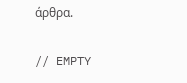άρθρα.

// EMPTY